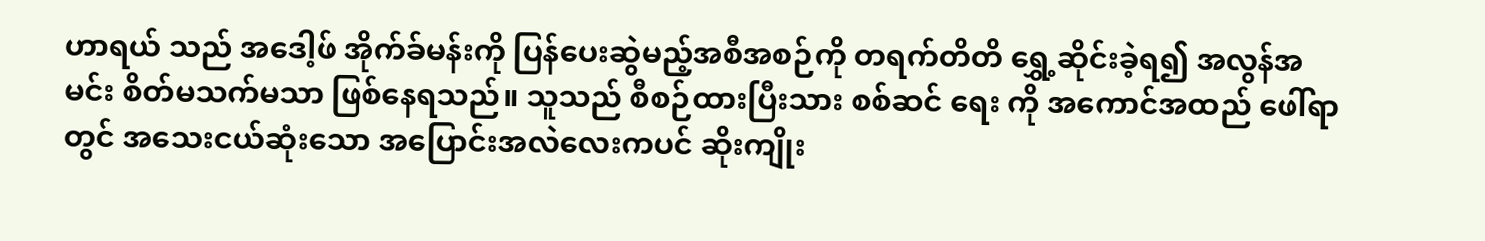ဟာရယ် သည် အဒေါ့ဖ် အိုက်ခ်မန်းကို ပြန်ပေးဆွဲမည့်အစီအစဉ်ကို တရက်တိတိ ရွှေ့ဆိုင်းခဲ့ရ၍ အလွန်အမင်း စိတ်မသက်မသာ ဖြစ်နေရသည်။ သူသည် စီစဉ်ထားပြီးသား စစ်ဆင် ရေး ကို အကောင်အထည် ဖေါ်ရာတွင် အသေးငယ်ဆုံးသော အပြောင်းအလဲလေးကပင် ဆိုးကျိုး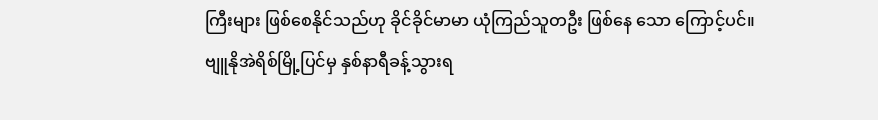ကြီးများ ဖြစ်စေနိုင်သည်ဟု ခိုင်ခိုင်မာမာ ယုံကြည်သူတဦး ဖြစ်နေ သော ကြောင့်ပင်။
ဗျူနိုအဲရိစ်မြို့ပြင်မှ နှစ်နာရီခန့်သွားရ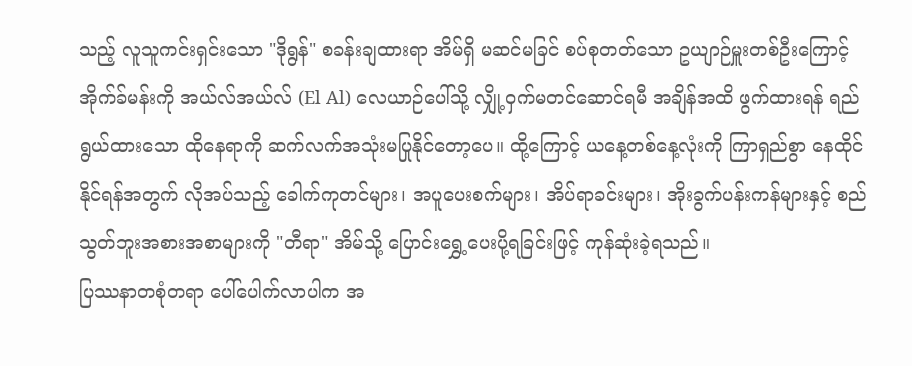သည့် လူသူကင်းရှင်းသော "ဒိုရွန်" စခန်းချထားရာ အိမ်ရှိ မဆင်မခြင် စပ်စုတတ်သော ဥယျာဉ်မှူးတစ်ဦးကြောင့် အိုက်ခ်မန်းကို အယ်လ်အယ်လ် (El Al) လေယာဉ်ပေါ်သို့ လျှို့ဝှက်မတင်ဆောင်ရမီ အချိန်အထိ ဖွက်ထားရန် ရည်ရွယ်ထားသော ထိုနေရာကို ဆက်လက်အသုံးမပြုနိုင်တော့ပေ။ ထို့ကြောင့် ယနေ့တစ်နေ့လုံးကို ကြာရှည်စွာ နေထိုင်နိုင်ရန်အတွက် လိုအပ်သည့် ခေါက်ကုတင်များ၊ အပူပေးစက်များ၊ အိပ်ရာခင်းများ၊ အိုးခွက်ပန်းကန်များနှင့် စည်သွတ်ဘူးအစားအစာများကို "တီရာ" အိမ်သို့ ပြောင်းရွှေ့ပေးပို့ရခြင်းဖြင့် ကုန်ဆုံးခဲ့ရသည်။
ပြဿနာတစုံတရာ ပေါ်ပေါက်လာပါက အ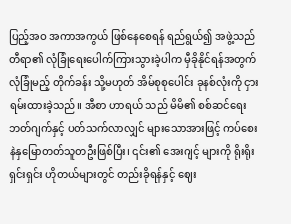ပြည့်အဝ အကာအကွယ် ဖြစ်နေစေရန် ရည်ရွယ်၍ အဖွဲ့သည် တီရာ၏ လုံခြုံရေးပေါက်ကြားသွားခဲ့ပါက မှီခိုနိုင်ရန်အတွက် လုံခြုံမည့် တိုက်ခန်း သို့မဟုတ် အိမ်စုစုပေါင်း ခုနစ်လုံးကို ငှားရမ်းထားခဲ့သည်။ အီစာ ဟာရယ် သည် မိမိ၏ စစ်ဆင်ရေးဘတ်ဂျက်နှင့် ပတ်သက်လာလျှင် များသောအားဖြင့် ကပ်စေးနဲနှမြောတတ်သူတဦးဖြစ်ပြီး၊ ၎င်း၏ အေးဂျင့် များကို ရိုးရိုးရှင်းရှင်း ဟိုတယ်များတွင် တည်းခိုရန်နှင့် ဈေး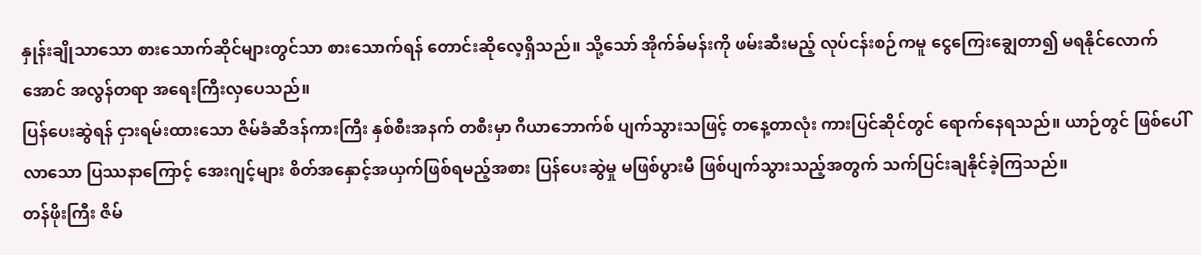နှုန်းချိုသာသော စားသောက်ဆိုင်များတွင်သာ စားသောက်ရန် တောင်းဆိုလေ့ရှိသည်။ သို့သော် အိုက်ခ်မန်းကို ဖမ်းဆီးမည့် လုပ်ငန်းစဉ်ကမူ ငွေကြေးချွေတာ၍ မရနိုင်လောက်အောင် အလွန်တရာ အရေးကြီးလှပေသည်။
ပြန်ပေးဆွဲရန် ငှားရမ်းထားသော ဇိမ်ခံဆီဒန်ကားကြီး နှစ်စီးအနက် တစီးမှာ ဂီယာဘောက်စ် ပျက်သွားသဖြင့် တနေ့တာလုံး ကားပြင်ဆိုင်တွင် ရောက်နေရသည်။ ယာဉ်တွင် ဖြစ်ပေါ်လာသော ပြဿနာကြောင့် အေးဂျင့်များ စိတ်အနှောင့်အယှက်ဖြစ်ရမည့်အစား ပြန်ပေးဆွဲမှု မဖြစ်ပွားမီ ဖြစ်ပျက်သွားသည့်အတွက် သက်ပြင်းချနိုင်ခဲ့ကြသည်။
တန်ဖိုးကြီး ဇိမ်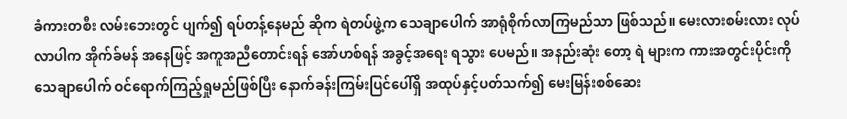ခံကားတစီး လမ်းဘေးတွင် ပျက်၍ ရပ်တန့်နေမည် ဆိုက ရဲတပ်ဖွဲ့က သေချာပေါက် အာရုံစိုက်လာကြမည်သာ ဖြစ်သည်။ မေးလားစမ်းလား လုပ်လာပါက အိုက်ခ်မန် အနေဖြင့် အကူအညီတောင်းရန် အော်ဟစ်ရန် အခွင့်အရေး ရသွား ပေမည်။ အနည်းဆုံး တော့ ရဲ များက ကားအတွင်းပိုင်းကို သေချာပေါက် ဝင်ရောက်ကြည့်ရှုမည်ဖြစ်ပြီး နောက်ခန်းကြမ်းပြင်ပေါ်ရှိ အထုပ်နှင့်ပတ်သက်၍ မေးမြန်းစစ်ဆေး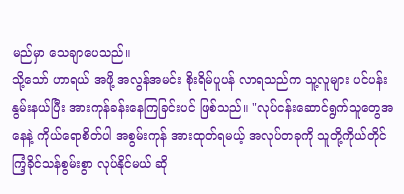မည်မှာ သေချာပေသည်။
သို့သော် ဟာရယ် အဖို့ အလွန်အမင်း စိုးရိမ်ပူပန် လာရသည်က သူ့လူများ ပင်ပန်း နွမ်းနယ်ပြီး အားကုန်ခန်းနေကြခြင်းပင် ဖြစ်သည်။ "လုပ်ငန်းဆောင်ရွက်သူတွေအနေနဲ့ ကိုယ်ရောစိတ်ပါ အစွမ်းကုန် အားထုတ်ရမယ့် အလုပ်တခုကို သူတို့ကိုယ်တိုင် ကြံ့ခိုင်သန်စွမ်းစွာ လုပ်နိုင်မယ် ဆို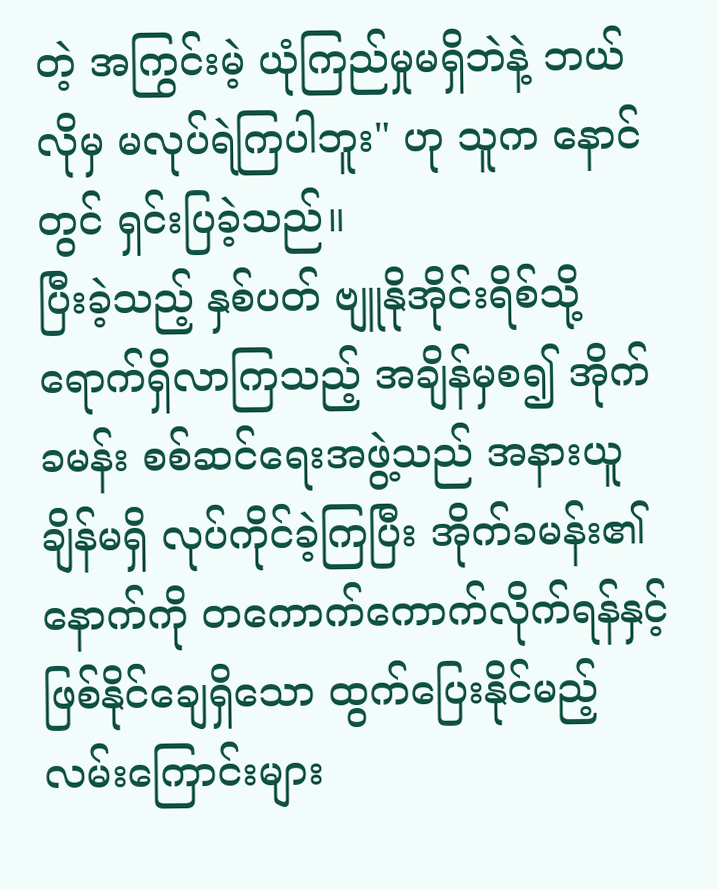တဲ့ အကြွင်းမဲ့ ယုံကြည်မှုမရှိဘဲနဲ့ ဘယ်လိုမှ မလုပ်ရဲကြပါဘူး" ဟု သူက နောင်တွင် ရှင်းပြခဲ့သည်။
ပြီးခဲ့သည့် နှစ်ပတ် ဗျူနိုအိုင်းရိစ်သို့ရောက်ရှိလာကြသည့် အချိန်မှစ၍ အိုက်ခမန်း စစ်ဆင်ရေးအဖွဲ့သည် အနားယူချိန်မရှိ လုပ်ကိုင်ခဲ့ကြပြီး အိုက်ခမန်း၏ နောက်ကို တကောက်ကောက်လိုက်ရန်နှင့် ဖြစ်နိုင်ချေရှိသော ထွက်ပြေးနိုင်မည့်လမ်းကြောင်းများ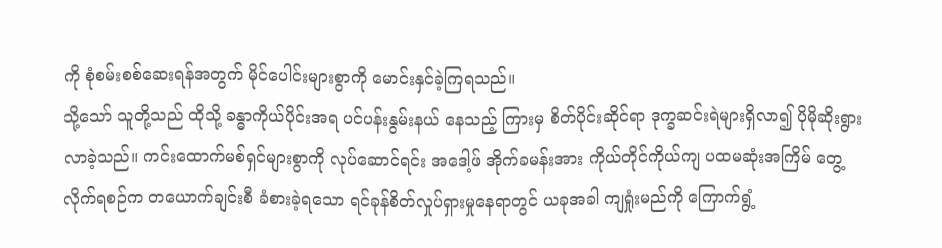ကို စုံစမ်းစစ်ဆေးရန်အတွက် မိုင်ပေါင်းများစွာကို မောင်းနှင်ခဲ့ကြရသည်။
သို့သော် သူတို့သည် ထိုသို့ ခန္ဓာကိုယ်ပိုင်းအရ ပင်ပန်းနွမ်းနယ် နေသည့် ကြားမှ စိတ်ပိုင်းဆိုင်ရာ ဒုက္ခဆင်းရဲများရှိလာ၍ ပိုမိုဆိုးရွားလာခဲ့သည်။ ကင်းထောက်မစ်ရှင်များစွာကို လုပ်ဆောင်ရင်း အဒေါ့ဖ် အိုက်ခမန်းအား ကိုယ်တိုင်ကိုယ်ကျ ပထမဆုံးအကြိမ် တွေ့လိုက်ရစဉ်က တယောက်ချင်းစီ ခံစားခဲ့ရသော ရင်ခုန်စိတ်လှုပ်ရှားမှုနေရာတွင် ယခုအခါ ကျရှုံးမည်ကို ကြောက်ရွံ့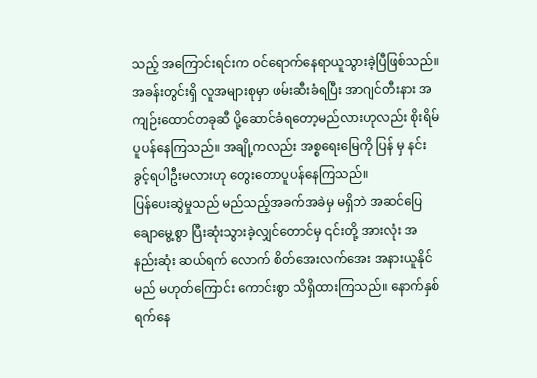သည့် အကြောင်းရင်းက ဝင်ရောက်နေရာယူသွားခဲ့ပြီဖြစ်သည်။
အခန်းတွင်းရှိ လူအများစုမှာ ဖမ်းဆီးခံရပြီး အာဂျင်တီးနား အကျဉ်းထောင်တခုဆီ ပို့ဆောင်ခံရတော့မည်လားဟုလည်း စိုးရိမ်ပူပန်နေကြသည်။ အချို့ကလည်း အစ္စရေးမြေကို ပြန် မှ နင်းခွင့်ရပါဦးမလားဟု တွေးတောပူပန်နေကြသည်။
ပြန်ပေးဆွဲမှုသည် မည်သည့်အခက်အခဲမှ မရှိဘဲ အဆင်ပြေချောမွေ့စွာ ပြီးဆုံးသွားခဲ့လျှင်တောင်မှ ၎င်းတို့ အားလုံး အနည်းဆုံး ဆယ်ရက် လောက် စိတ်အေးလက်အေး အနားယူနိုင်မည် မဟုတ်ကြောင်း ကောင်းစွာ သိရှိထားကြသည်။ နောက်နှစ်ရက်နေ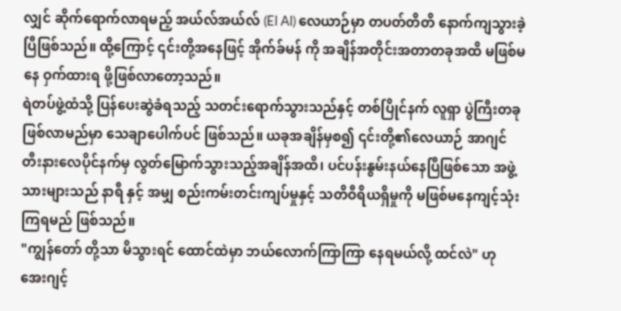လျှင် ဆိုက်ရောက်လာရမည့် အယ်လ်အယ်လ် (El Al) လေယာဉ်မှာ တပတ်တိတိ နောက်ကျသွားခဲ့ပြီဖြစ်သည်။ ထို့ကြောင့် ၎င်းတို့အနေဖြင့် အိုက်ခ်မန် ကို အချိန်အတိုင်းအတာတခုအထိ မဖြစ်မ နေ ဝှက်ထားရ ဖို့ဖြစ်လာတော့သည်။
ရဲတပ်ဖွဲ့ထံသို့ ပြန်ပေးဆွဲခံရသည့် သတင်းရောက်သွားသည်နှင့် တစ်ပြိုင်နက် လူရှာ ပွဲကြီးတခု ဖြစ်လာမည်မှာ သေချာပေါက်ပင် ဖြစ်သည်။ ယခုအချိန်မှစ၍ ၎င်းတို့၏လေယာဉ် အာဂျင်တီးနားလေပိုင်နက်မှ လွတ်မြောက်သွားသည့်အချိန်အထိ၊ ပင်ပန်းနွမ်းနယ်နေပြီဖြစ်သော အဖွဲ့သားများသည် နာရီ နှင့် အမျှ စည်းကမ်းတင်းကျပ်မှုနှင့် သတိဝီရိယရှိမှုကို မဖြစ်မနေကျင့်သုံးကြရမည် ဖြစ်သည်။
"ကျွန်တော် တို့သာ မိသွားရင် ထောင်ထဲမှာ ဘယ်လောက်ကြာကြာ နေရမယ်လို့ ထင်လဲ" ဟု အေးဂျင့်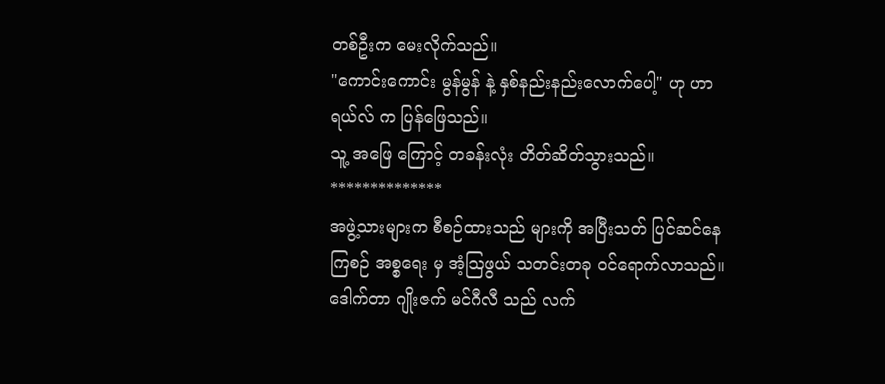တစ်ဦးက မေးလိုက်သည်။
"ကောင်းကောင်း မွန်မွန် နဲ့ နှစ်နည်းနည်းလောက်ပေါ့" ဟု ဟာရယ်လ် က ပြန်ဖြေသည်။
သူ့ အဖြေ ကြောင့် တခန်းလုံး တိတ်ဆိတ်သွားသည်။
**************
အဖွဲ့သားများက စီစဉ်ထားသည် များကို အပြီးသတ် ပြင်ဆင်နေကြစဉ် အစ္စရေး မှ အံ့သြဖွယ် သတင်းတခု ဝင်ရောက်လာသည်။ ဒေါက်တာ ဂျိုးဇက် မင်ဂီလီ သည် လက်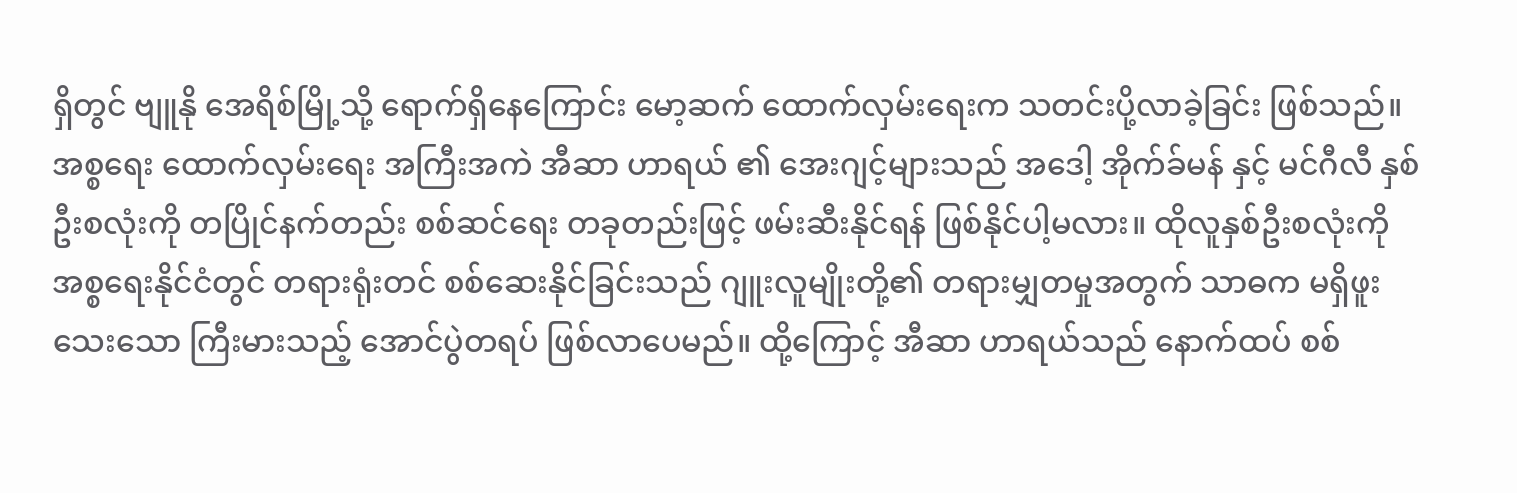ရှိတွင် ဗျူနို အေရိစ်မြို့သို့ ရောက်ရှိနေကြောင်း မော့ဆက် ထောက်လှမ်းရေးက သတင်းပို့လာခဲ့ခြင်း ဖြစ်သည်။ အစ္စရေး ထောက်လှမ်းရေး အကြီးအကဲ အီဆာ ဟာရယ် ၏ အေးဂျင့်များသည် အဒေါ့ အိုက်ခ်မန် နှင့် မင်ဂီလီ နှစ်ဦးစလုံးကို တပြိုင်နက်တည်း စစ်ဆင်ရေး တခုတည်းဖြင့် ဖမ်းဆီးနိုင်ရန် ဖြစ်နိုင်ပါ့မလား။ ထိုလူနှစ်ဦးစလုံးကို အစ္စရေးနိုင်ငံတွင် တရားရုံးတင် စစ်ဆေးနိုင်ခြင်းသည် ဂျူးလူမျိုးတို့၏ တရားမျှတမှုအတွက် သာဓက မရှိဖူးသေးသော ကြီးမားသည့် အောင်ပွဲတရပ် ဖြစ်လာပေမည်။ ထို့ကြောင့် အီဆာ ဟာရယ်သည် နောက်ထပ် စစ်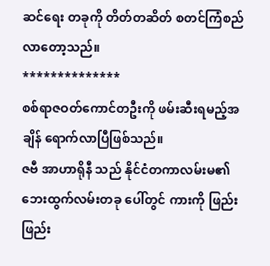ဆင်ရေး တခုကို တိတ်တဆိတ် စတင်ကြံစည်လာတော့သည်။
**************
စစ်ရာဇဝတ်ကောင်တဦးကို ဖမ်းဆီးရမည့်အချိန် ရောက်လာပြီဖြစ်သည်။
ဇဗီ အာဟာရိုနီ သည် နိုင်ငံတကာလမ်းမ၏ ဘေးထွက်လမ်းတခု ပေါ်တွင် ကားကို ဖြည်းဖြည်း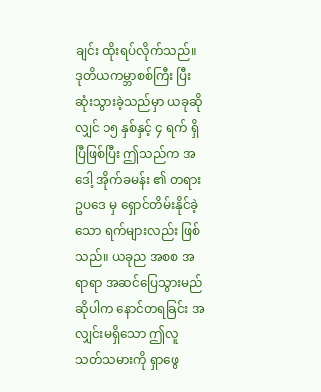ချင်း ထိုးရပ်လိုက်သည်။ ဒုတိယကမ္ဘာစစ်ကြီး ပြီးဆုံးသွားခဲ့သည်မှာ ယခုဆိုလျှင် ၁၅ နှစ်နှင့် ၄ ရက် ရှိပြီဖြစ်ပြီး ဤသည်က အဒေါ့ အိုက်ခမန်း ၏ တရားဥပဒေ မှ ရှောင်တိမ်းနိုင်ခဲ့ သော ရက်များလည်း ဖြစ်သည်။ ယခုည အစစ အရာရာ အဆင်ပြေသွားမည်ဆိုပါက နောင်တရခြင်း အလျှင်းမရှိသော ဤလူသတ်သမားကို ရှာဖွေ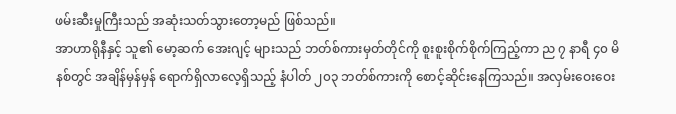ဖမ်းဆီးမှုကြီးသည် အဆုံးသတ်သွားတော့မည် ဖြစ်သည်။
အာဟာရိုနီနှင့် သူ၏ မော့ဆက် အေးဂျင့် များသည် ဘတ်စ်ကားမှတ်တိုင်ကို စူးစူးစိုက်စိုက်ကြည့်ကာ ည ၇ နာရီ ၄၀ မိနစ်တွင် အချိန်မှန်မှန် ရောက်ရှိလာလေ့ရှိသည့် နံပါတ် ၂၀၃ ဘတ်စ်ကားကို စောင့်ဆိုင်းနေကြသည်။ အလှမ်းဝေးဝေး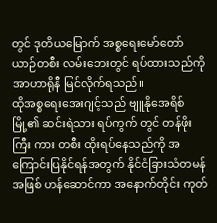တွင် ဒုတိယမြောက် အစ္စရေးမော်တော်ယာဉ်တစီး လမ်းဘေးတွင် ရပ်ထားသည်ကို အာဟာရိုနီ မြင်လိုက်ရသည်။
ထိုအစ္စရေးအေးဂျင့်သည် ဗျူနိုအေရိစ် မြို့၏ ဆင်းရဲသား ရပ်ကွက် တွင် တန်ဖိုးကြီး ကား တစီး ထိုးရပ်နေသည်ကို အကြောင်းပြနိုင်ရန်အတွက် နိုင်ငံခြားသံတမန်အဖြစ် ဟန်ဆောင်ကာ အနောက်တိုင်း ကုတ်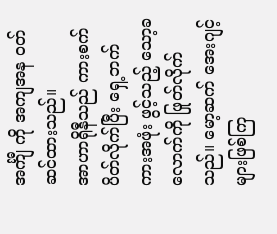အင်္ကျီ ကို အကျအန ဝတ်ဆင်ထားသည်။
အာဟာရိုနီသည် ကားစက် ပိတ်လိုက်ပြီး ရှေ့ဘက် ကားအဖုံး ဖွင့်သည့် သော့ခလောက်ကို ဖြုတ်လိုက်သည်။ မော့ဆက် အေးဂျင့်များဖြစ်ကြ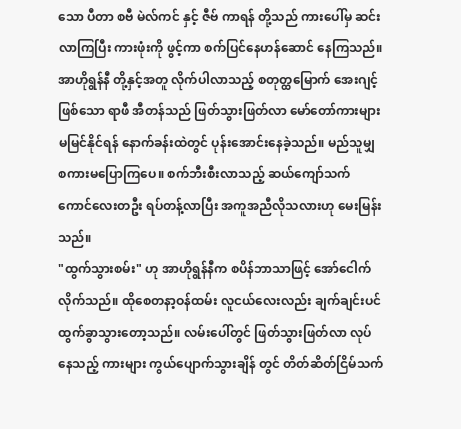သော ပီတာ စဗီ မဲလ်ကင် နှင့် ဇီဗ် ကာရန် တို့သည် ကားပေါ်မှ ဆင်းလာကြပြီး ကားဖုံးကို ဖွင့်ကာ စက်ပြင်နေဟန်ဆောင် နေကြသည်။
အာဟိုရွန်နီ တို့နှင့်အတူ လိုက်ပါလာသည့် စတုတ္ထမြောက် အေးဂျင့်ဖြစ်သော ရာဖီ အီတန်သည် ဖြတ်သွားဖြတ်လာ မော်တော်ကားများ မမြင်နိုင်ရန် နောက်ခန်းထဲတွင် ပုန်းအောင်းနေခဲ့သည်။ မည်သူမျှ စကားမပြောကြပေ။ စက်ဘီးစီးလာသည့် ဆယ်ကျော်သက်ကောင်လေးတဦး ရပ်တန့်လာပြီး အကူအညီလိုသလားဟု မေးမြန်းသည်။
"ထွက်သွားစမ်း" ဟု အာဟိုရွန်နီက စပိန်ဘာသာဖြင့် အော်ငေါက်လိုက်သည်။ ထိုစေတနာ့ဝန်ထမ်း လူငယ်လေးလည်း ချက်ချင်းပင် ထွက်ခွာသွားတော့သည်။ လမ်းပေါ်တွင် ဖြတ်သွားဖြတ်လာ လုပ်နေသည့် ကားများ ကွယ်ပျောက်သွားချိန် တွင် တိတ်ဆိတ်ငြိမ်သက်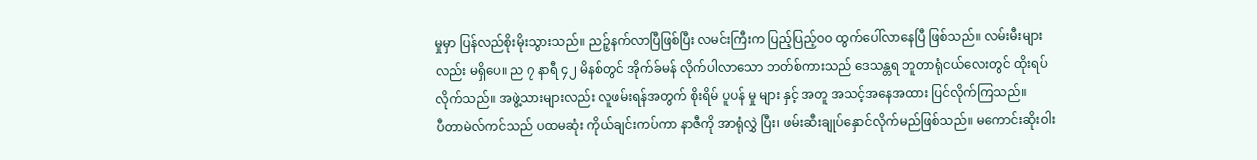မှုမှာ ပြန်လည်စိုးမိုးသွားသည်။ ညဉ့်နက်လာပြီဖြစ်ပြီး လမင်းကြီးက ပြည့်ပြည့်ဝဝ ထွက်ပေါ်လာနေပြီ ဖြစ်သည်။ လမ်းမီးများလည်း မရှိပေ။ ည ၇ နာရီ ၄၂ မိနစ်တွင် အိုက်ခ်မန် လိုက်ပါလာသော ဘတ်စ်ကားသည် ဒေသန္တရ ဘူတာရုံငယ်လေးတွင် ထိုးရပ်လိုက်သည်။ အဖွဲ့သားများလည်း လူဖမ်းရန်အတွက် စိုးရိမ် ပူပန် မှု များ နှင့် အတူ အသင့်အနေအထား ပြင်လိုက်ကြသည်။
ပီတာမဲလ်ကင်သည် ပထမဆုံး ကိုယ်ချင်းကပ်ကာ နာဇီကို အာရုံလွှဲ ပြီး၊ ဖမ်းဆီးချုပ်နှောင်လိုက်မည်ဖြစ်သည်။ မကောင်းဆိုးဝါး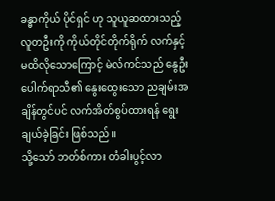ခန္ဓာကိုယ် ပိုင်ရှင် ဟု သူယူဆထားသည့် လူတဦးကို ကိုယ်တိုင်တိုက်ရိုက် လက်နှင့် မထိလိုသောကြောင့် မဲလ်ကင်သည် နွေဦးပေါက်ရာသီ၏ နွေးထွေးသော ညချမ်းအချိန်တွင်ပင် လက်အိတ်စွပ်ထားရန် ရွေးချယ်ခဲ့ခြင်း ဖြစ်သည်။
သို့သော် ဘတ်စ်ကား တံခါးပွင့်လာ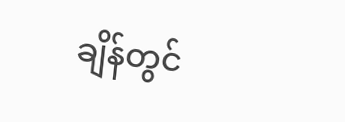ချိန်တွင်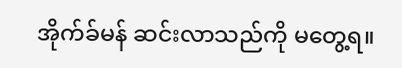အိုက်ခ်မန် ဆင်းလာသည်ကို မတွေ့ရ။